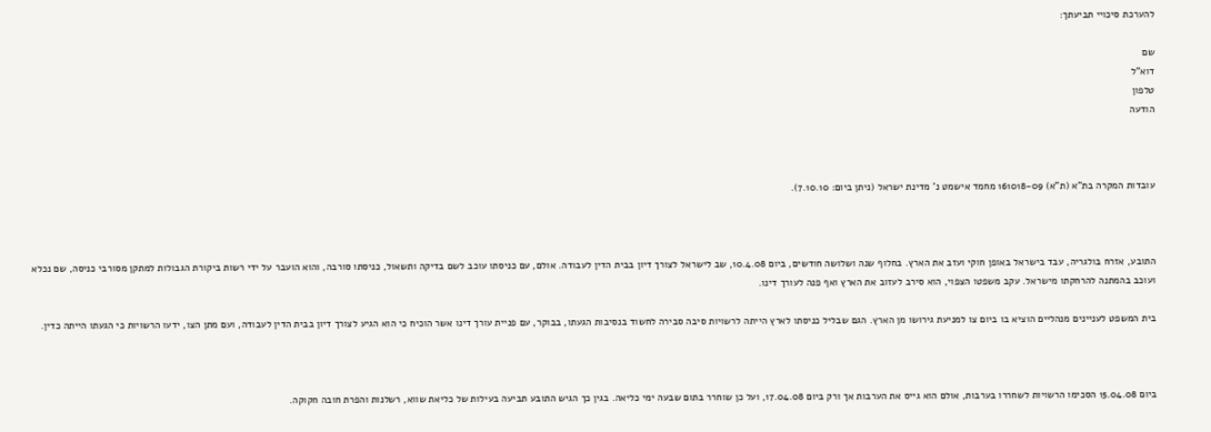להערכת סיכויי תביעתך:

שם
דוא"ל
טלפון
הודעה



עובדות המקרה בת"א (ת"א) 161018-09 מחמד אישמט נ' מדינת ישראל (ניתן ביום: 7.10.10).



התובע, אזרח בולגריה, עבד בישראל באופן חוקי ועזב את הארץ. בחלוף שנה ושלושה חודשים, ביום 10.4.08, שב לישראל לצורך דיון בבית הדין לעבודה. אולם, עם כניסתו עוכב לשם בדיקה ותשאול, כניסתו סורבה, והוא הועבר על ידי רשות ביקורת הגבולות למתקן מסורבי כניסה, שם נכלא ועוכב בהמתנה להרחקתו מישראל. עקב משפטו הצפוי, הוא סירב לעזוב את הארץ ואף פנה לעורך דינו.

בית המשפט לעניינים מנהליים הוציא בו ביום צו למניעת גירושו מן הארץ. הגם שבליל כניסתו לארץ הייתה לרשויות סיבה סבירה לחשוד בנסיבות הגעתו, בבוקר, עם פניית עורך דינו אשר הוכיח כי הוא הגיע לצורך דיון בבית הדין לעבודה, ועם מתן הצו, ידעו הרשויות כי הגעתו הייתה כדין.



ביום 15.04.08 הסכימו הרשויות לשחררו בערבות, אולם הוא גייס את הערבות אך ורק ביום 17.04.08, ועל כן שוחרר בתום שבעה ימי כליאה. בגין כך הגיש התובע תביעה בעילות של כליאת שווא, רשלנות והפרת חובה חקוקה.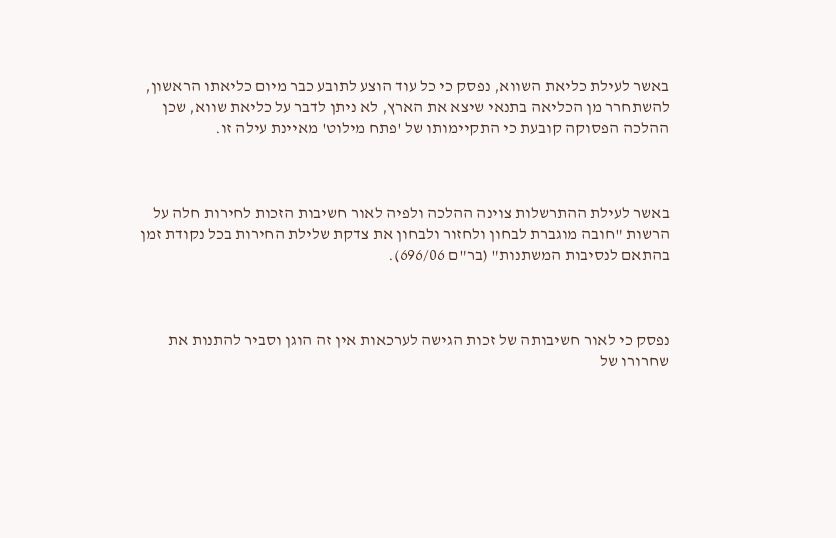באשר לעילת כליאת השווא, נפסק כי כל עוד הוצע לתובע כבר מיום כליאתו הראשון, להשתחרר מן הכליאה בתנאי שיצא את הארץ, לא ניתן לדבר על כליאת שווא, שכן ההלכה הפסוקה קובעת כי התקיימותו של 'פתח מילוט' מאיינת עילה זו.



באשר לעילת ההתרשלות צוינה ההלכה ולפיה לאור חשיבות הזכות לחירות חלה על הרשות "חובה מוגברת לבחון ולחזור ולבחון את צדקת שלילת החירות בכל נקודת זמן בהתאם לנסיבות המשתנות" (בר"ם 696/06).



נפסק כי לאור חשיבותה של זכות הגישה לערכאות אין זה הוגן וסביר להתנות את שחרורו של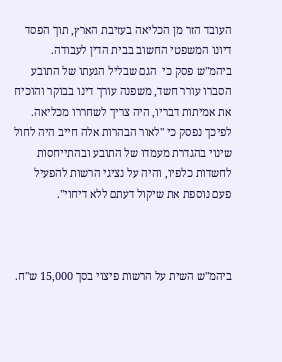העובד הזר מן הכליאה בעזיבת הארץ, תוך הפסד דיונו המשפטי החשוב בבית הדין לעבודה.  ביהמ"ש פסק כי  הגם שבליל הגעתו של התובע הסברו עורר חשד, משפנה עורך דינו בבוקר והוכיח את אמיתות דבריו, היה צריך לשחררו מכליאה. לפיכך נפסק כי "לאור הבהרות אלה חייב היה לחול שינוי בהגדרת מעמדו של התובע ובהתייחסות לחשדות כלפיו, והיה על נציגי הרשות להפעיל פעם נוספת את שיקול דעתם ללא דיחוי".



ביהמ"ש השית על הרשות פיצוי בסך 15,000 ש"ח.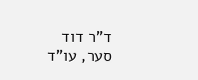ד"ר דוד סער, עו"ד